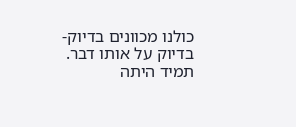כולנו מכוונים בדיוק-בדיוק על אותו דבר. תמיד היתה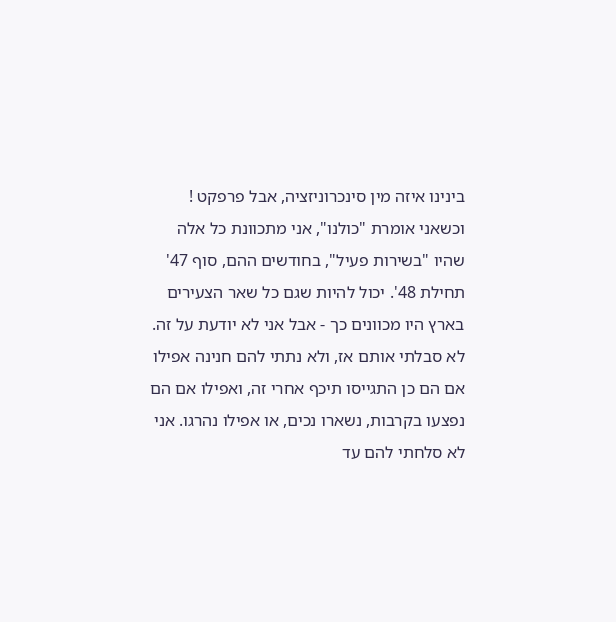בינינו איזה מין סינכרוניזציה, אבל פרפקט ! וכשאני אומרת "כולנו", אני מתכוונת כל אלה שהיו "בשירות פעיל", בחודשים ההם, סוף 47' תחילת 48'. יכול להיות שגם כל שאר הצעירים בארץ היו מכוונים כך - אבל אני לא יודעת על זה. לא סבלתי אותם אז, ולא נתתי להם חנינה אפילו אם הם כן התגייסו תיכף אחרי זה, ואפילו אם הם נפצעו בקרבות, נשארו נכים, או אפילו נהרגו. אני לא סלחתי להם עד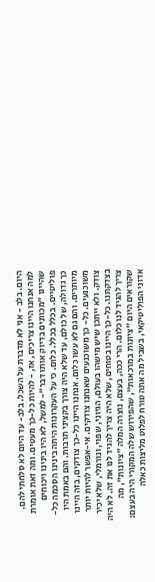היום. בלב - אני לא מדברת על השכל. בלב- עד היום לא סלחתי להם. למה אנחנו היינו צריכים, אז, - להיות כל-כך מעטים. ומה זאת אומרת שהיינו "מכוונים בדיוק אותו דבר"- למשל, לא היו בינינו ויכוחים פוליטיים. בכלל בכלל. כלום. כי על העקרונות היתה בינינו הסכמה כל-כך גדולה, של כולם, עד שלא היה צורך בקציני תרבות. והם באמת היו מיותרים. והם גם לא עשו כלום. אנחנו היינו כל-כך צודקים, בזה היינו משוכנעים. כל- כך משוכנעים שאנחנו צודקים. אי-אפשר להיות יותר צודק. ולא ייתכן שיש מישהו בעולם, הגיוני, שפוי, ונורמלי, שלא יכיר בצדקתנו. כל-כך היינו בטוחים, שלא היה צריך להגיד לנו את זה. לא היה צריך להגיד לנו כלום. הרי ככה, בעצם, נוצרה המלה "ציונות", מה שקוראים היום "ציונות במרכאות", שהפירוש שלה המקורי היה בעצם: אדוני הפוליטיקאי, בשביל מה אתה טורח לפלוט מליצות כאלה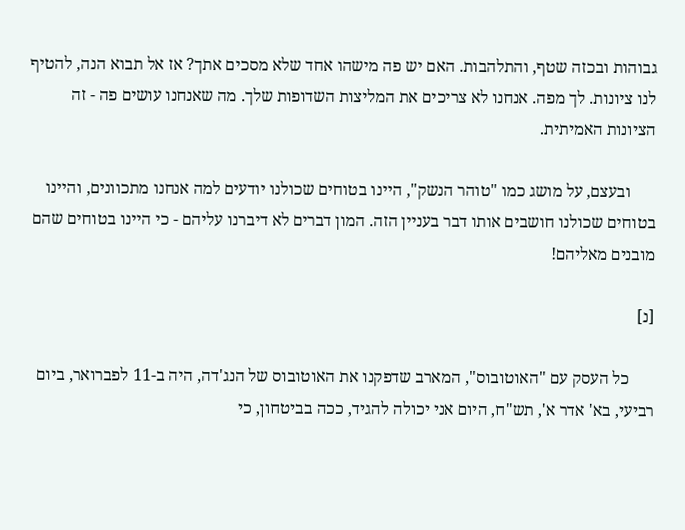גבוהות ובכזה שטף, והתלהבות. האם יש פה מישהו אחד שלא מסכים אתך? אז אל תבוא הנה, להטיף לנו ציונות. לך מפה. אנחנו לא צריכים את המליצות השדופות שלך. מה שאנחנו עושים פה - זה הציונות האמיתית.

      ובעצם, על מושג כמו "טוהר הנשק", היינו בטוחים שכולנו יודעים למה אנחנו מתכוונים, והיינו בטוחים שכולנו חושבים אותו דבר בעניין הזה. המון דברים לא דיברנו עליהם - כי היינו בטוחים שהם מובנים מאליהם!

[נ]

      כל העסק עם "האוטובוס", המארב שדפקנו את האוטובוס של הנג'דה, היה ב-11 לפברואר, ביום רביעי, בא' אדר א', תש"ח, היום אני יכולה להגיד, ככה בביטחון, כי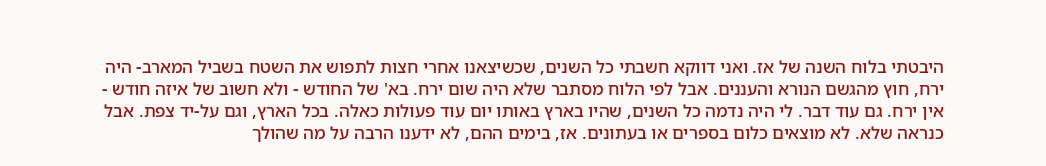היבטתי בלוח השנה של אז. ואני דווקא חשבתי כל השנים, שכשיצאנו אחרי חצות לתפוש את השטח בשביל המארב- היה ירח, חוץ מהגשם הנורא והעננים. אבל לפי הלוח מסתבר שלא היה שום ירח. בא' של החודש - ולא חשוב של איזה חודש - אין ירח. גם עוד דבר. לי היה נדמה כל השנים, שהיו בארץ באותו יום עוד פעולות כאלה. בכל הארץ, וגם על-יד צפת. אבל כנראה שלא. לא מוצאים כלום בספרים או בעתונים. אז, בימים ההם, לא ידענו הרבה על מה שהולך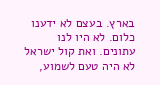בארץ. בעצם לא ידענו כלום. לא היו לנו עתונים. ואת קול ישראל לא היה טעם לשמוע,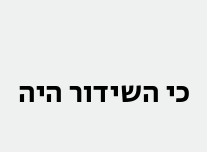כי השידור היה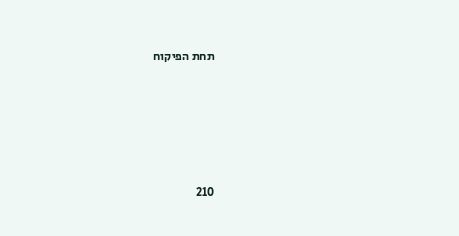תחת הפיקוח





210